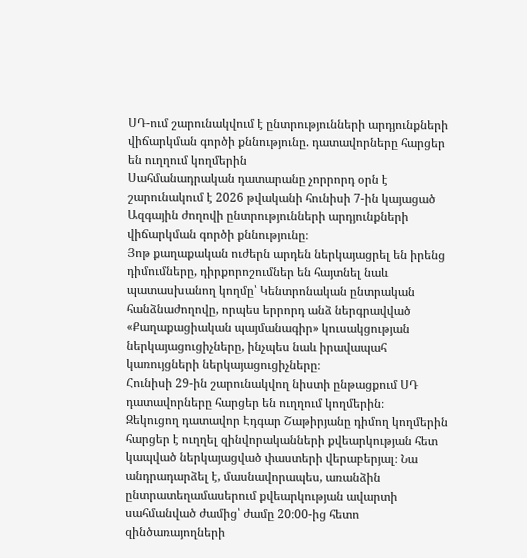ՍԴ-ում շարունակվում է ընտրությունների արդյունքների վիճարկման գործի քննությունը. դատավորները հարցեր են ուղղում կողմերին
Սահմանադրական դատարանը չորրորդ օրն է շարունակում է 2026 թվականի հունիսի 7-ին կայացած Ազգային ժողովի ընտրությունների արդյունքների վիճարկման գործի քննությունը։
Յոթ քաղաքական ուժերն արդեն ներկայացրել են իրենց դիմումները, դիրքորոշումներ են հայտնել նաև պատասխանող կողմը՝ Կենտրոնական ընտրական հանձնաժողովը, որպես երրորդ անձ ներգրավված «Քաղաքացիական պայմանագիր» կուսակցության ներկայացուցիչները, ինչպես նաև իրավապահ կառույցների ներկայացուցիչները։
Հունիսի 29-ին շարունակվող նիստի ընթացքում ՍԴ դատավորները հարցեր են ուղղում կողմերին։
Զեկուցող դատավոր Էդգար Շաթիրյանը դիմող կողմերին հարցեր է ուղղել զինվորականների քվեարկության հետ կապված ներկայացված փաստերի վերաբերյալ։ Նա անդրադարձել է, մասնավորապես, առանձին ընտրատեղամասերում քվեարկության ավարտի սահմանված ժամից՝ ժամը 20։00-ից հետո զինծառայողների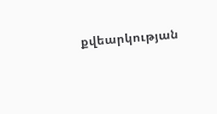քվեարկության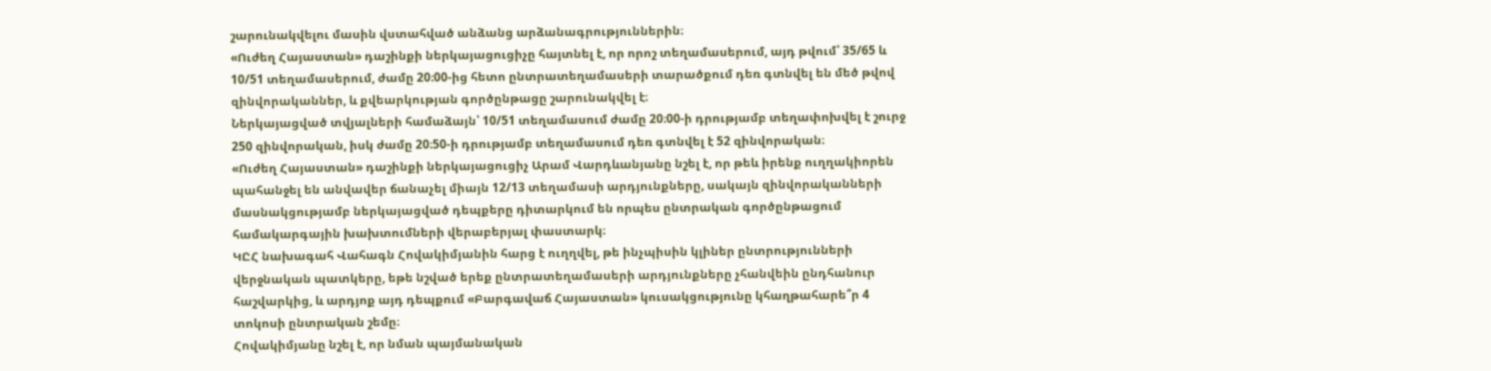շարունակվելու մասին վստահված անձանց արձանագրություններին։
«Ուժեղ Հայաստան» դաշինքի ներկայացուցիչը հայտնել է, որ որոշ տեղամասերում, այդ թվում՝ 35/65 և 10/51 տեղամասերում, ժամը 20։00-ից հետո ընտրատեղամասերի տարածքում դեռ գտնվել են մեծ թվով զինվորականներ, և քվեարկության գործընթացը շարունակվել է։
Ներկայացված տվյալների համաձայն՝ 10/51 տեղամասում ժամը 20։00-ի դրությամբ տեղափոխվել է շուրջ 250 զինվորական, իսկ ժամը 20։50-ի դրությամբ տեղամասում դեռ գտնվել է 52 զինվորական։
«Ուժեղ Հայաստան» դաշինքի ներկայացուցիչ Արամ Վարդևանյանը նշել է, որ թեև իրենք ուղղակիորեն պահանջել են անվավեր ճանաչել միայն 12/13 տեղամասի արդյունքները, սակայն զինվորականների մասնակցությամբ ներկայացված դեպքերը դիտարկում են որպես ընտրական գործընթացում համակարգային խախտումների վերաբերյալ փաստարկ։
ԿԸՀ նախագահ Վահագն Հովակիմյանին հարց է ուղղվել, թե ինչպիսին կլիներ ընտրությունների վերջնական պատկերը, եթե նշված երեք ընտրատեղամասերի արդյունքները չհանվեին ընդհանուր հաշվարկից, և արդյոք այդ դեպքում «Բարգավաճ Հայաստան» կուսակցությունը կհաղթահարե՞ր 4 տոկոսի ընտրական շեմը։
Հովակիմյանը նշել է, որ նման պայմանական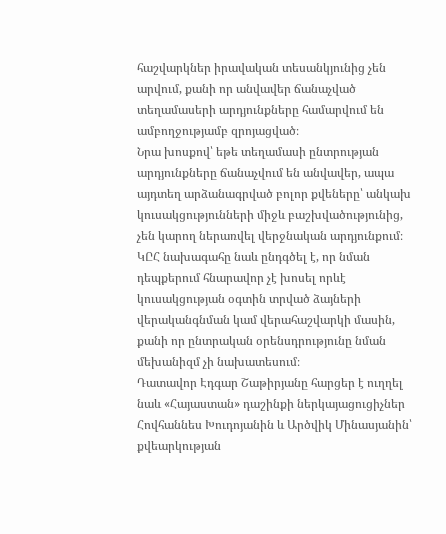հաշվարկներ իրավական տեսանկյունից չեն արվում, քանի որ անվավեր ճանաչված տեղամասերի արդյունքները համարվում են ամբողջությամբ զրոյացված։
Նրա խոսքով՝ եթե տեղամասի ընտրության արդյունքները ճանաչվում են անվավեր, ապա այդտեղ արձանագրված բոլոր քվեները՝ անկախ կուսակցությունների միջև բաշխվածությունից, չեն կարող ներառվել վերջնական արդյունքում։
ԿԸՀ նախագահը նաև ընդգծել է, որ նման դեպքերում հնարավոր չէ խոսել որևէ կուսակցության օգտին տրված ձայների վերականգնման կամ վերահաշվարկի մասին, քանի որ ընտրական օրենսդրությունը նման մեխանիզմ չի նախատեսում։
Դատավոր Էդգար Շաթիրյանը հարցեր է ուղղել նաև «Հայաստան» դաշինքի ներկայացուցիչներ Հովհաննես Խուդոյանին և Արծվիկ Մինասյանին՝ քվեարկության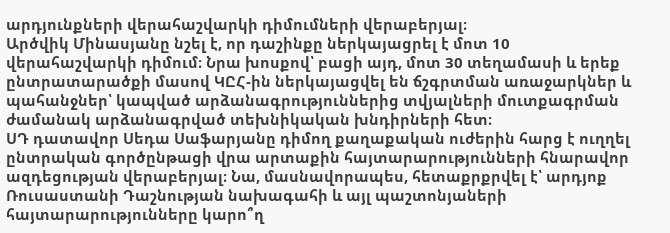արդյունքների վերահաշվարկի դիմումների վերաբերյալ։
Արծվիկ Մինասյանը նշել է, որ դաշինքը ներկայացրել է մոտ 10 վերահաշվարկի դիմում։ Նրա խոսքով՝ բացի այդ, մոտ 30 տեղամասի և երեք ընտրատարածքի մասով ԿԸՀ-ին ներկայացվել են ճշգրտման առաջարկներ և պահանջներ՝ կապված արձանագրություններից տվյալների մուտքագրման ժամանակ արձանագրված տեխնիկական խնդիրների հետ։
ՍԴ դատավոր Սեդա Սաֆարյանը դիմող քաղաքական ուժերին հարց է ուղղել ընտրական գործընթացի վրա արտաքին հայտարարությունների հնարավոր ազդեցության վերաբերյալ։ Նա, մասնավորապես, հետաքրքրվել է՝ արդյոք Ռուսաստանի Դաշնության նախագահի և այլ պաշտոնյաների հայտարարությունները կարո՞ղ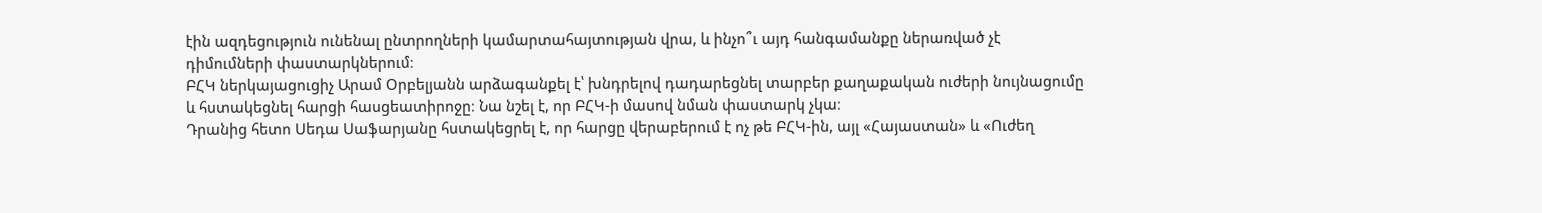էին ազդեցություն ունենալ ընտրողների կամարտահայտության վրա, և ինչո՞ւ այդ հանգամանքը ներառված չէ դիմումների փաստարկներում։
ԲՀԿ ներկայացուցիչ Արամ Օրբելյանն արձագանքել է՝ խնդրելով դադարեցնել տարբեր քաղաքական ուժերի նույնացումը և հստակեցնել հարցի հասցեատիրոջը։ Նա նշել է, որ ԲՀԿ-ի մասով նման փաստարկ չկա։
Դրանից հետո Սեդա Սաֆարյանը հստակեցրել է, որ հարցը վերաբերում է ոչ թե ԲՀԿ-ին, այլ «Հայաստան» և «Ուժեղ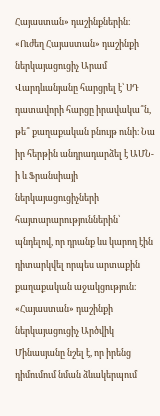Հայաստան» դաշինքներին։
«Ուժեղ Հայաստան» դաշինքի ներկայացուցիչ Արամ Վարդևանյանը հարցրել է՝ ՍԴ դատավորի հարցը իրավակա՞ն, թե՞ քաղաքական բնույթ ունի։ Նա իր հերթին անդրադարձել է ԱՄՆ-ի և Ֆրանսիայի ներկայացուցիչների հայտարարություններին՝ պնդելով, որ դրանք ևս կարող էին դիտարկվել որպես արտաքին քաղաքական աջակցություն։
«Հայաստան» դաշինքի ներկայացուցիչ Արծվիկ Մինասյանը նշել է, որ իրենց դիմումում նման ձևակերպում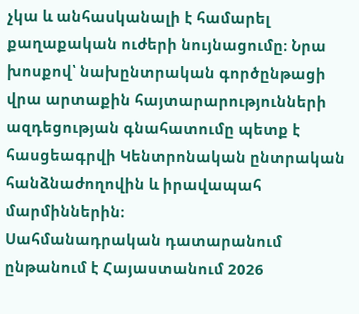չկա և անհասկանալի է համարել քաղաքական ուժերի նույնացումը։ Նրա խոսքով՝ նախընտրական գործընթացի վրա արտաքին հայտարարությունների ազդեցության գնահատումը պետք է հասցեագրվի Կենտրոնական ընտրական հանձնաժողովին և իրավապահ մարմիններին։
Սահմանադրական դատարանում ընթանում է Հայաստանում 2026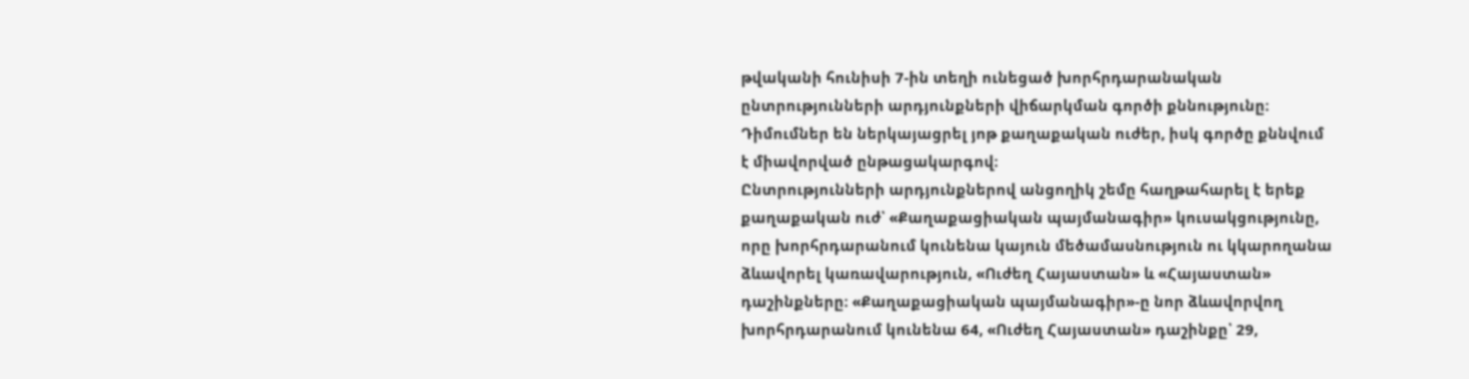թվականի հունիսի 7-ին տեղի ունեցած խորհրդարանական ընտրությունների արդյունքների վիճարկման գործի քննությունը։ Դիմումներ են ներկայացրել յոթ քաղաքական ուժեր, իսկ գործը քննվում է միավորված ընթացակարգով։
Ընտրությունների արդյունքներով անցողիկ շեմը հաղթահարել է երեք քաղաքական ուժ՝ «Քաղաքացիական պայմանագիր» կուսակցությունը, որը խորհրդարանում կունենա կայուն մեծամասնություն ու կկարողանա ձևավորել կառավարություն, «Ուժեղ Հայաստան» և «Հայաստան» դաշինքները։ «Քաղաքացիական պայմանագիր»-ը նոր ձևավորվող խորհրդարանում կունենա 64, «Ուժեղ Հայաստան» դաշինքը՝ 29,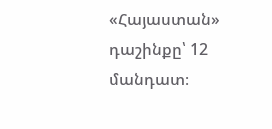«Հայաստան» դաշինքը՝ 12 մանդատ։